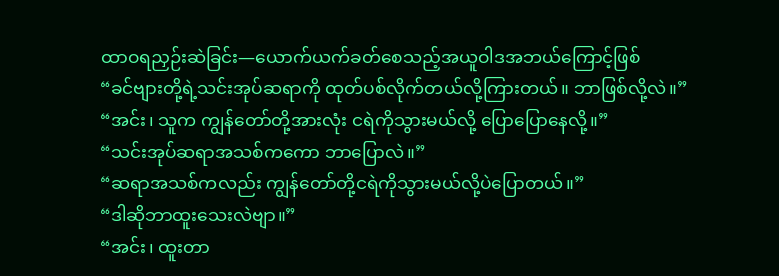ထာဝရညှဉ်းဆဲခြင်း—ယောက်ယက်ခတ်စေသည့်အယူဝါဒအဘယ်ကြောင့်ဖြစ်
“ခင်ဗျားတို့ရဲ့သင်းအုပ်ဆရာကို ထုတ်ပစ်လိုက်တယ်လို့ကြားတယ်။ ဘာဖြစ်လို့လဲ။”
“အင်း၊ သူက ကျွန်တော်တို့အားလုံး ငရဲကိုသွားမယ်လို့ ပြောပြောနေလို့။”
“သင်းအုပ်ဆရာအသစ်ကကော ဘာပြောလဲ။”
“ဆရာအသစ်ကလည်း ကျွန်တော်တို့ငရဲကိုသွားမယ်လို့ပဲပြောတယ်။”
“ဒါဆိုဘာထူးသေးလဲဗျာ။”
“အင်း၊ ထူးတာ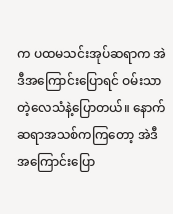က ပထမသင်းအုပ်ဆရာက အဲဒီအကြောင်းပြောရင် ဝမ်းသာတဲ့လေသံနဲ့ပြောတယ်။ နောက်ဆရာအသစ်ကကြတော့ အဲဒီအကြောင်းပြော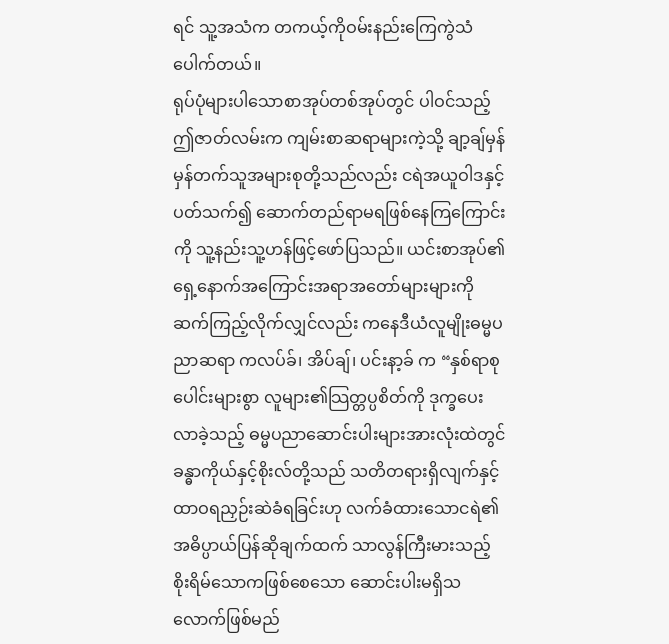ရင် သူ့အသံက တကယ့်ကိုဝမ်းနည်းကြေကွဲသံပေါက်တယ်။
ရုပ်ပုံများပါသောစာအုပ်တစ်အုပ်တွင် ပါဝင်သည့်ဤဇာတ်လမ်းက ကျမ်းစာဆရာများကဲ့သို့ ချာ့ချ်မှန်မှန်တက်သူအများစုတို့သည်လည်း ငရဲအယူဝါဒနှင့်ပတ်သက်၍ ဆောက်တည်ရာမရဖြစ်နေကြကြောင်းကို သူ့နည်းသူ့ဟန်ဖြင့်ဖော်ပြသည်။ ယင်းစာအုပ်၏ ရှေ့နောက်အကြောင်းအရာအတော်များများကို ဆက်ကြည့်လိုက်လျှင်လည်း ကနေဒီယံလူမျိုးဓမ္မပညာဆရာ ကလပ်ခ်၊ အိပ်ချ်၊ ပင်းနာ့ခ် က “နှစ်ရာစုပေါင်းများစွာ လူများ၏သြတ္တပ္ပစိတ်ကို ဒုက္ခပေးလာခဲ့သည့် ဓမ္မပညာဆောင်းပါးများအားလုံးထဲတွင် ခန္ဓာကိုယ်နှင့်စိုးလ်တို့သည် သတိတရားရှိလျက်နှင့်ထာဝရညှဉ်းဆဲခံရခြင်းဟု လက်ခံထားသောငရဲ၏အဓိပ္ပာယ်ပြန်ဆိုချက်ထက် သာလွန်ကြီးမားသည့်စိုးရိမ်သောကဖြစ်စေသော ဆောင်းပါးမရှိသလောက်ဖြစ်မည်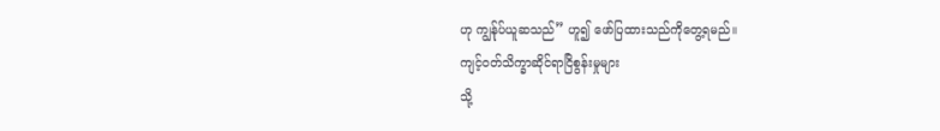ဟု ကျွန်ုပ်ယူဆသည်” ဟူ၍ ဖော်ပြထားသည်ကိုတွေ့ရမည်။
ကျင့်ဝတ်သိက္ခာဆိုင်ရာငြိစွန်းမှုများ
သို့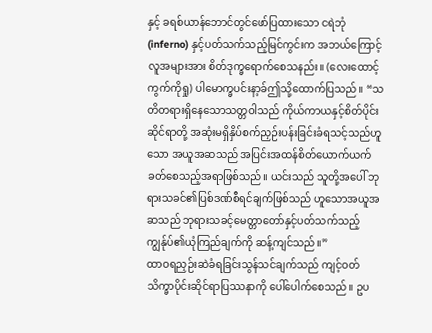နှင့် ခရစ်ယာန်ဘောင်တွင်ဖော်ပြထားသော ငရဲဘုံ (inferno) နှင့်ပတ်သက်သည့်မြင်ကွင်းက အဘယ်ကြောင့် လူအများအား စိတ်ဒုက္ခရောက်စေသနည်း။ (လေးထောင့်ကွက်ကိုရှု) ပါမောက္ခပင်းနာ့ခ်ဤသို့ထောက်ပြသည်။ “သတိတရားရှိနေသောသတ္တဝါသည် ကိုယ်ကာယနှင့်စိတ်ပိုင်းဆိုင်ရာတို့ အဆုံးမရှိနှိပ်စက်ညှဉ်းပန်းခြင်းခံရသင့်သည်ဟူသော အယူအဆသည် အပြင်းအထန်စိတ်ယောက်ယက်ခတ်စေသည့်အရာဖြစ်သည်။ ယင်းသည် သူတို့အပေါ် ဘုရားသခင်၏ပြစ်ဒဏ်စီရင်ချက်ဖြစ်သည် ဟူသောအယူအဆသည် ဘုရားသခင့်မေတ္တာတော်နှင့်ပတ်သက်သည့် ကျွန်ုပ်၏ယုံကြည်ချက်ကို ဆန့်ကျင်သည်။”
ထာဝရညှဉ်းဆဲခံရခြင်းသွန်သင်ချက်သည် ကျင့်ဝတ်သိက္ခာပိုင်းဆိုင်ရာပြဿနာကို ပေါ်ပေါက်စေသည်။ ဥပ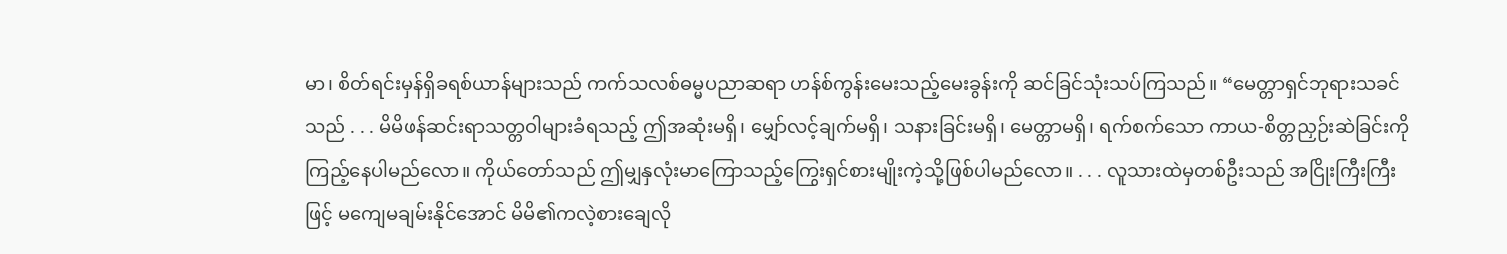မာ၊ စိတ်ရင်းမှန်ရှိခရစ်ယာန်များသည် ကက်သလစ်ဓမ္မပညာဆရာ ဟန်စ်ကွန်းမေးသည့်မေးခွန်းကို ဆင်ခြင်သုံးသပ်ကြသည်။ “မေတ္တာရှင်ဘုရားသခင်သည် . . . မိမိဖန်ဆင်းရာသတ္တဝါများခံရသည့် ဤအဆုံးမရှိ၊ မျှော်လင့်ချက်မရှိ၊ သနားခြင်းမရှိ၊ မေတ္တာမရှိ၊ ရက်စက်သော ကာယ-စိတ္တညှဉ်းဆဲခြင်းကို ကြည့်နေပါမည်လော။ ကိုယ်တော်သည် ဤမျှနှလုံးမာကြောသည့်ကြွေးရှင်စားမျိုးကဲ့သို့ဖြစ်ပါမည်လော။ . . . လူသားထဲမှတစ်ဦးသည် အငြိုးကြီးကြီးဖြင့် မကျေမချမ်းနိုင်အောင် မိမိ၏ကလဲ့စားချေလို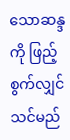သောဆန္ဒကို ဖြည့်စွက်လျှင် သင်မည်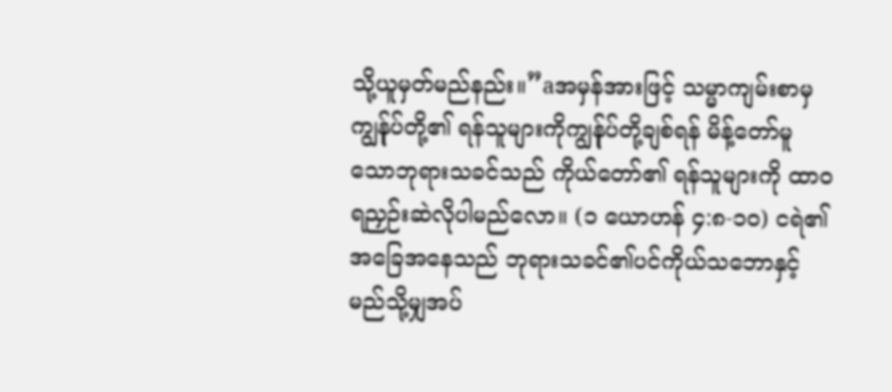သို့ယူမှတ်မည်နည်း။”aအမှန်အားဖြင့် သမ္မာကျမ်းစာမှ ကျွန်ုပ်တို့၏ ရန်သူများကိုကျွန်ုပ်တို့ချစ်ရန် မိန့်တော်မူသောဘုရားသခင်သည် ကိုယ်တော်၏ ရန်သူများကို ထာဝရညှဉ်းဆဲလိုပါမည်လော။ (၁ ယောဟန် ၄:၈-၁၀) ငရဲ၏အခြေအနေသည် ဘုရားသခင်၏ပင်ကိုယ်သဘောနှင့် မည်သို့မျှအပ်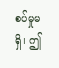စပ်မှုမရှိ၊ ဤ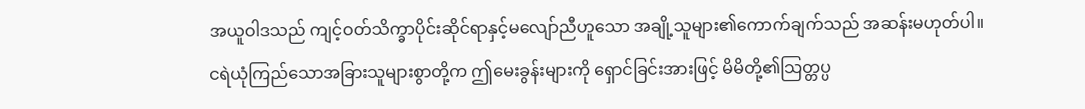အယူဝါဒသည် ကျင့်ဝတ်သိက္ခာပိုင်းဆိုင်ရာနှင့်မလျော်ညီဟူသော အချို့သူများ၏ကောက်ချက်သည် အဆန်းမဟုတ်ပါ။
ငရဲယုံကြည်သောအခြားသူများစွာတို့က ဤမေးခွန်းများကို ရှောင်ခြင်းအားဖြင့် မိမိတို့၏သြတ္တပ္ပ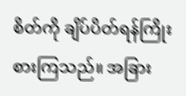စိတ်ကို ချိပ်ပိတ်ရန်ကြိုးစားကြသည်။ အခြား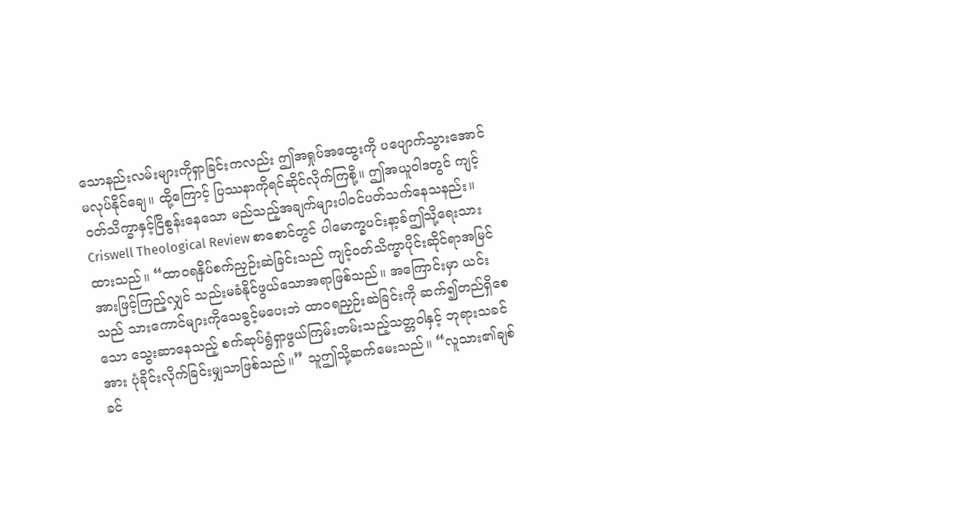သောနည်းလမ်းများကိုရှာခြင်းကလည်း ဤအရှုပ်အထွေးကို ပပျောက်သွားအောင်မလုပ်နိုင်ချေ။ ထို့ကြောင့် ပြဿနာကိုရင်ဆိုင်လိုက်ကြစို့။ ဤအယူဝါဒတွင် ကျင့်ဝတ်သိက္ခာနှင့်ငြိစွန်းနေသော မည်သည့်အချက်များပါဝင်ပတ်သက်နေသနည်း။ Criswell Theological Review စာစောင်တွင် ပါမောက္ခပင်းနာ့ခ်ဤသို့ရေးသားထားသည်။ “ထာဝရနှိပ်စက်ညှဉ်းဆဲခြင်းသည် ကျင့်ဝတ်သိက္ခာပိုင်းဆိုင်ရာအမြင်အားဖြင့်ကြည့်လျှင် သည်းမခံနိုင်ဖွယ်သောအရာဖြစ်သည်။ အကြောင်းမှာ ယင်းသည် သားကောင်များကိုသေခွင့်မပေးဘဲ ထာဝရညှဉ်းဆဲခြင်းကို ဆက်၍တည်ရှိစေသော သွေးဆာနေသည့် စက်ဆုပ်ရွံရှာဖွယ်ကြမ်းတမ်းသည့်သတ္တဝါနှင့် ဘုရားသခင်အား ပုံခိုင်းလိုက်ခြင်းမျှသာဖြစ်သည်။” သူဤသို့ဆက်မေးသည်။ “လူသား၏ချစ်ခင်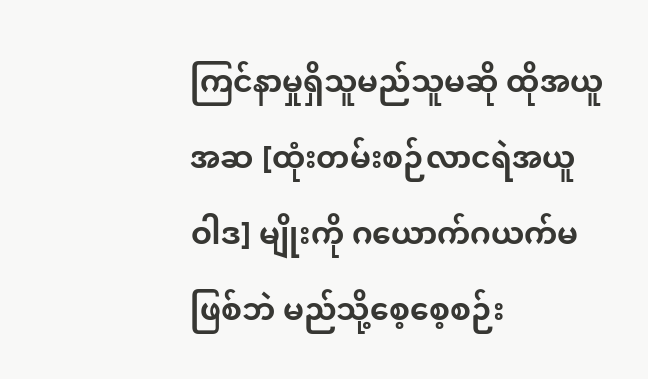ကြင်နာမှုရှိသူမည်သူမဆို ထိုအယူအဆ [ထုံးတမ်းစဉ်လာငရဲအယူဝါဒ] မျိုးကို ဂယောက်ဂယက်မဖြစ်ဘဲ မည်သို့စေ့စေ့စဉ်း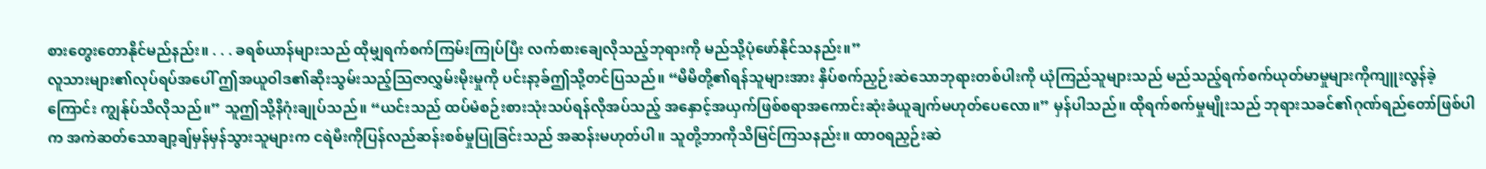စားတွေးတောနိုင်မည်နည်း။ . . . ခရစ်ယာန်များသည် ထိုမျှရက်စက်ကြမ်းကြုပ်ပြီး လက်စားချေလိုသည့်ဘုရားကို မည်သို့ပုံဖော်နိုင်သနည်း။”
လူသားများ၏လုပ်ရပ်အပေါ် ဤအယူဝါဒ၏ဆိုးသွမ်းသည့်သြဇာလွှမ်းမိုးမှုကို ပင်းနာ့ခ်ဤသို့တင်ပြသည်။ “မိမိတို့၏ရန်သူများအား နှိပ်စက်ညှဉ်းဆဲသောဘုရားတစ်ပါးကို ယုံကြည်သူများသည် မည်သည့်ရက်စက်ယုတ်မာမှုများကိုကျူးလွန်ခဲ့ကြောင်း ကျွန်ုပ်သိလိုသည်။” သူဤသို့နိဂုံးချုပ်သည်။ “ယင်းသည် ထပ်မံစဉ်းစားသုံးသပ်ရန်လိုအပ်သည့် အနှောင့်အယှက်ဖြစ်စရာအကောင်းဆုံးခံယူချက်မဟုတ်ပေလော။” မှန်ပါသည်။ ထိုရက်စက်မှုမျိုးသည် ဘုရားသခင်၏ဂုဏ်ရည်တော်ဖြစ်ပါက အကဲဆတ်သောချာ့ချ်မှန်မှန်သွားသူများက ငရဲမီးကိုပြန်လည်ဆန်းစစ်မှုပြုခြင်းသည် အဆန်းမဟုတ်ပါ။ သူတို့ဘာကိုသိမြင်ကြသနည်း။ ထာဝရညှဉ်းဆဲ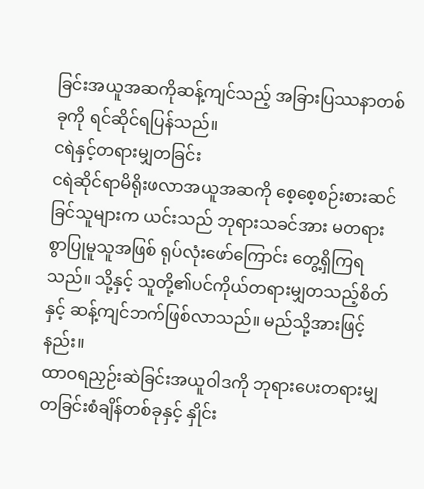ခြင်းအယူအဆကိုဆန့်ကျင်သည့် အခြားပြဿနာတစ်ခုကို ရင်ဆိုင်ရပြန်သည်။
ငရဲနှင့်တရားမျှတခြင်း
ငရဲဆိုင်ရာမိရိုးဖလာအယူအဆကို စေ့စေ့စဉ်းစားဆင်ခြင်သူများက ယင်းသည် ဘုရားသခင်အား မတရားစွာပြုမူသူအဖြစ် ရုပ်လုံးဖော်ကြောင်း တွေ့ရှိကြရသည်။ သို့နှင့် သူတို့၏ပင်ကိုယ်တရားမျှတသည့်စိတ်နှင့် ဆန့်ကျင်ဘက်ဖြစ်လာသည်။ မည်သို့အားဖြင့်နည်း။
ထာဝရညှဉ်းဆဲခြင်းအယူဝါဒကို ဘုရားပေးတရားမျှတခြင်းစံချိန်တစ်ခုနှင့် နှိုင်း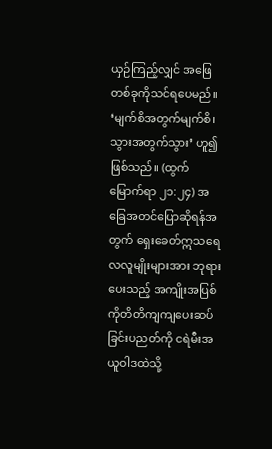ယှဉ်ကြည့်လျှင် အဖြေတစ်ခုကိုသင်ရပေမည်။ ‘မျက်စိအတွက်မျက်စိ၊ သွားအတွက်သွား’ ဟူ၍ဖြစ်သည်။ (ထွက်မြောက်ရာ ၂၁:၂၄) အခြေအတင်ပြောဆိုရန်အတွက် ရှေးခေတ်ဣသရေလလူမျိုးများအား ဘုရားပေးသည့် အကျိုးအပြစ်ကိုတိတိကျကျပေးဆပ်ခြင်းပညတ်ကို ငရဲမီးအယူဝါဒထဲသို့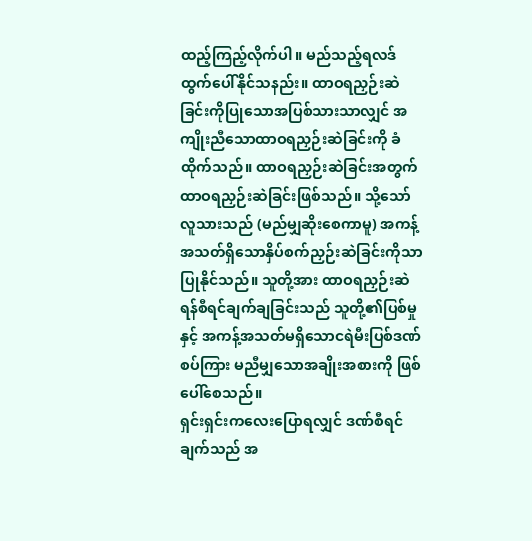ထည့်ကြည့်လိုက်ပါ။ မည်သည့်ရလဒ်ထွက်ပေါ်နိုင်သနည်း။ ထာဝရညှဉ်းဆဲခြင်းကိုပြုသောအပြစ်သားသာလျှင် အကျိုးညီသောထာဝရညှဉ်းဆဲခြင်းကို ခံထိုက်သည်။ ထာဝရညှဉ်းဆဲခြင်းအတွက် ထာဝရညှဉ်းဆဲခြင်းဖြစ်သည်။ သို့သော် လူသားသည် (မည်မျှဆိုးစေကာမူ) အကန့်အသတ်ရှိသောနှိပ်စက်ညှဉ်းဆဲခြင်းကိုသာ ပြုနိုင်သည်။ သူတို့အား ထာဝရညှဉ်းဆဲရန်စီရင်ချက်ချခြင်းသည် သူတို့၏ပြစ်မှုနှင့် အကန့်အသတ်မရှိသောငရဲမီးပြစ်ဒဏ်စပ်ကြား မညီမျှသောအချိုးအစားကို ဖြစ်ပေါ်စေသည်။
ရှင်းရှင်းကလေးပြောရလျှင် ဒဏ်စီရင်ချက်သည် အ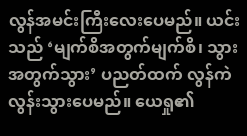လွန်အမင်းကြီးလေးပေမည်။ ယင်းသည် ‘မျက်စိအတွက်မျက်စိ၊ သွားအတွက်သွား’ ပညတ်ထက် လွန်ကဲလွန်းသွားပေမည်။ ယေရှု၏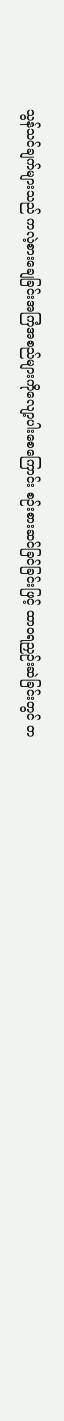သွန်သင်ချက်များသည် ကလဲ့စားချေခြင်းအကြံအစည်များကိုလျော့ပါးစေကြောင်း စဉ်းစားဆင်ခြင်ခြင်းဖြင့် ထာဝရညှဉ်းဆဲခြင်းတွင် တ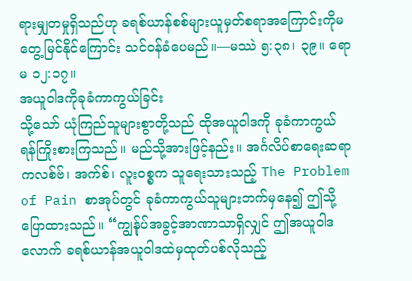ရားမျှတမှုရှိသည်ဟု ခရစ်ယာန်စစ်များယူမှတ်စရာအကြောင်းကိုမတွေ့မြင်နိုင်ကြောင်း သင်ဝန်ခံပေမည်။—မဿဲ ၅:၃၈၊ ၃၉။ ရောမ ၁၂:၁၇။
အယူဝါဒကိုခုခံကာကွယ်ခြင်း
သို့သော် ယုံကြည်သူများစွာတို့သည် ထိုအယူဝါဒကို ခုခံကာကွယ်ရန်ကြိုးစားကြသည်။ မည်သို့အားဖြင့်နည်း။ အင်္ဂလိပ်စာရေးဆရာ ကလစ်ဗ်၊ အက်စ်၊ လူးဝစ္စက သူရေးသားသည့် The Problem of Pain စာအုပ်တွင် ခုခံကာကွယ်သူများဘက်မှနေ၍ ဤသို့ပြောထားသည်။ “ကျွန်ုပ်အခွင့်အာဏာသာရှိလျှင် ဤအယူဝါဒလောက် ခရစ်ယာန်အယူဝါဒထဲမှထုတ်ပစ်လိုသည့်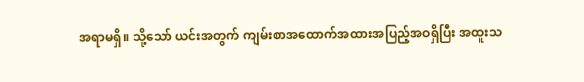အရာမရှိ။ သို့သော် ယင်းအတွက် ကျမ်းစာအထောက်အထားအပြည့်အဝရှိပြီး အထူးသ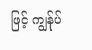ဖြင့် ကျွန်ုပ်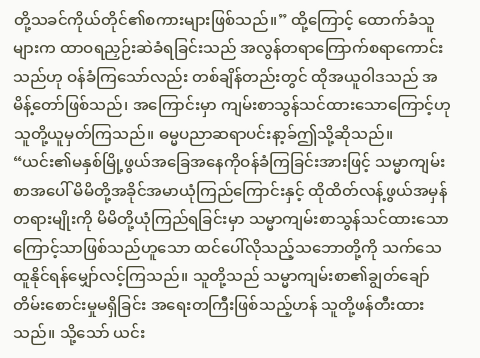တို့သခင်ကိုယ်တိုင်၏စကားများဖြစ်သည်။” ထို့ကြောင့် ထောက်ခံသူများက ထာဝရညှဉ်းဆဲခံရခြင်းသည် အလွန်တရာကြောက်စရာကောင်းသည်ဟု ဝန်ခံကြသော်လည်း တစ်ချိန်တည်းတွင် ထိုအယူဝါဒသည် အမိန့်တော်ဖြစ်သည်၊ အကြောင်းမှာ ကျမ်းစာသွန်သင်ထားသောကြောင့်ဟု သူတို့ယူမှတ်ကြသည်။ ဓမ္မပညာဆရာပင်းနာ့ခ်ဤသို့ဆိုသည်။ “ယင်း၏မနှစ်မြို့ဖွယ်အခြေအနေကိုဝန်ခံကြခြင်းအားဖြင့် သမ္မာကျမ်းစာအပေါ် မိမိတို့အခိုင်အမာယုံကြည်ကြောင်းနှင့် ထိုထိတ်လန့်ဖွယ်အမှန်တရားမျိုးကို မိမိတို့ယုံကြည်ရခြင်းမှာ သမ္မာကျမ်းစာသွန်သင်ထားသောကြောင့်သာဖြစ်သည်ဟူသော ထင်ပေါ်လိုသည့်သဘောတို့ကို သက်သေထူနိုင်ရန်မျှော်လင့်ကြသည်။ သူတို့သည် သမ္မာကျမ်းစာ၏ချွတ်ချော်တိမ်းစောင်းမှုမရှိခြင်း အရေးတကြီးဖြစ်သည့်ဟန် သူတို့ဖန်တီးထားသည်။ သို့သော် ယင်း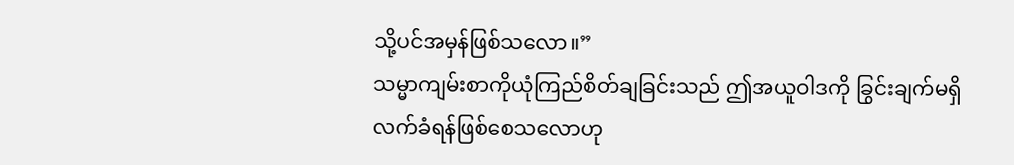သို့ပင်အမှန်ဖြစ်သလော။”
သမ္မာကျမ်းစာကိုယုံကြည်စိတ်ချခြင်းသည် ဤအယူဝါဒကို ခြွင်းချက်မရှိလက်ခံရန်ဖြစ်စေသလောဟု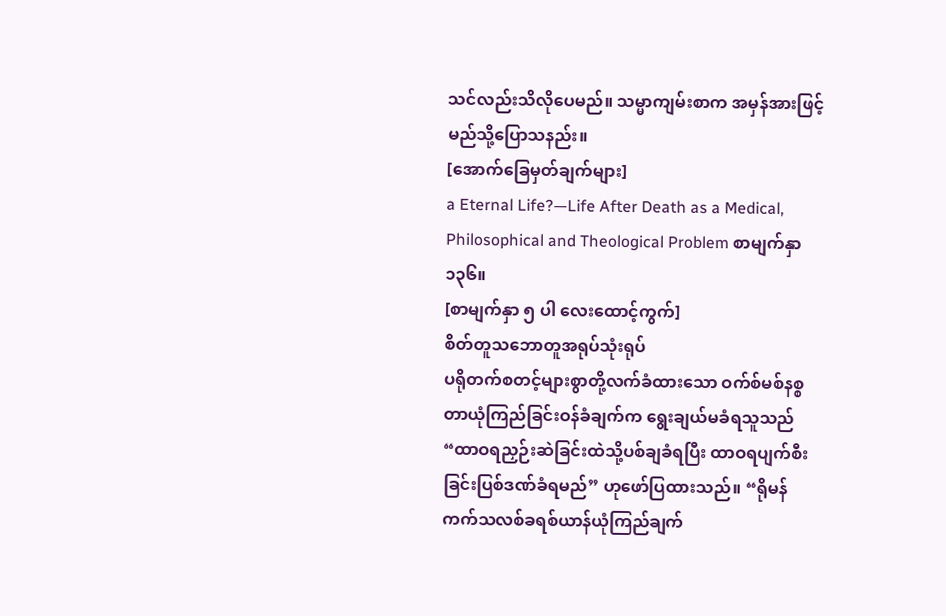သင်လည်းသိလိုပေမည်။ သမ္မာကျမ်းစာက အမှန်အားဖြင့်မည်သို့ပြောသနည်း။
[အောက်ခြေမှတ်ချက်များ]
a Eternal Life?—Life After Death as a Medical, Philosophical and Theological Problem စာမျက်နှာ ၁၃၆။
[စာမျက်နှာ ၅ ပါ လေးထောင့်ကွက်]
စိတ်တူသဘောတူအရုပ်သုံးရုပ်
ပရိုတက်စတင့်များစွာတို့လက်ခံထားသော ဝက်စ်မစ်နစ္စတာယုံကြည်ခြင်းဝန်ခံချက်က ရွေးချယ်မခံရသူသည် “ထာဝရညှဉ်းဆဲခြင်းထဲသို့ပစ်ချခံရပြီး ထာဝရပျက်စီးခြင်းပြစ်ဒဏ်ခံရမည်” ဟုဖော်ပြထားသည်။ “ရိုမန်ကက်သလစ်ခရစ်ယာန်ယုံကြည်ချက်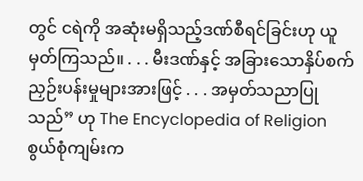တွင် ငရဲကို အဆုံးမရှိသည့်ဒဏ်စီရင်ခြင်းဟု ယူမှတ်ကြသည်။ . . . မီးဒဏ်နှင့် အခြားသောနှိပ်စက်ညှဉ်းပန်းမှုများအားဖြင့် . . . အမှတ်သညာပြုသည်” ဟု The Encyclopedia of Religion စွယ်စုံကျမ်းက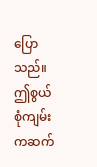ပြောသည်။ ဤစွယ်စုံကျမ်းကဆက်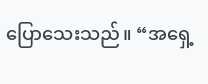ပြောသေးသည်။ “အရှေ့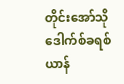တိုင်းအော်သိုဒေါက်စ်ခရစ်ယာန်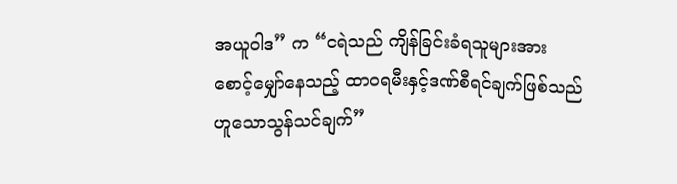အယူဝါဒ” က “ငရဲသည် ကျိန်ခြင်းခံရသူများအား စောင့်မျှော်နေသည့် ထာဝရမီးနှင့်ဒဏ်စီရင်ချက်ဖြစ်သည်ဟူသောသွန်သင်ချက်”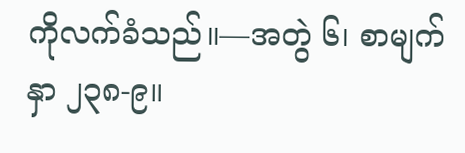ကိုလက်ခံသည်။—အတွဲ ၆၊ စာမျက်နှာ ၂၃၈-၉။